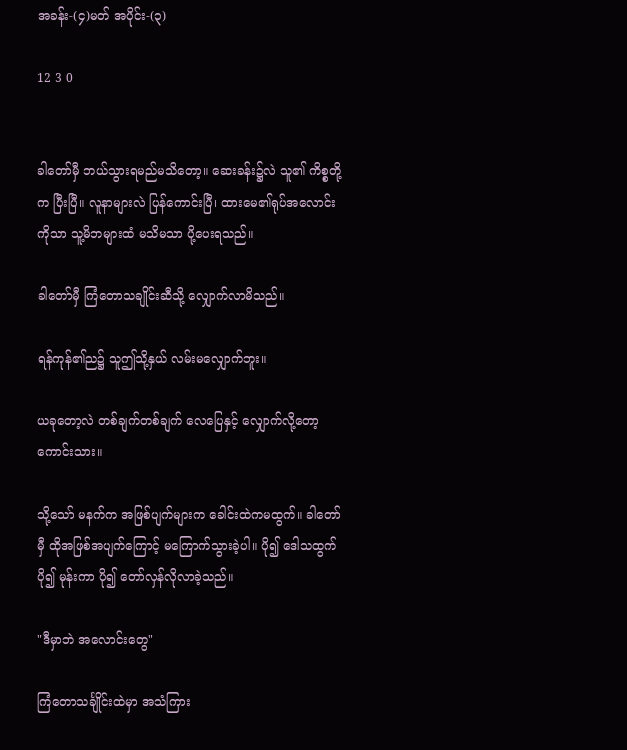အခန်း-(၄)မတ် အပိုင်း-(၃)

12 3 0


ခါတော်မှီ ဘယ်သွားရမည်မသိတော့။ ဆေးခန်း၌လဲ သူ၏ ကိစ္စတို့က ပြီးပြီ။ လူနာများလဲ ပြန်ကောင်းပြီ၊ ထားမေ၏ရုပ်အလောင်းကိုသာ သူ့မိဘများထံ မသိမသာ ပို့ပေးရသည်။

ခါတော်မှီ ကြံတောသချိုင်းဆီသို့ လျှောက်လာမိသည်။

ရန်ကုန်၏ည၌ သူဤသို့နှယ် လမ်းမလျှောက်ဘူး။

ယခုတော့လဲ ‌တစ်ချက်တစ်ချက် လေပြေနှင့် လျှောက်လို့တော့ကောင်းသား။

သို့သော် မနက်က အဖြစ်ပျက်များက ခေါင်းထဲကမထွက်။ ခါတော်မှီ ထိုအဖြစ်အပျက်ကြောင့် မကြောက်သွားခဲ့ပါ။ ပို၍ ဒေါသထွက် ပို၍ မုန်းကာ ပို၍ တော်လှန်လိုလာခဲ့သည်။

"ဒီမှာဘဲ အလောင်းတွေ"

ကြံတောသင်္ချိုင်းထဲမှာ အသံကြား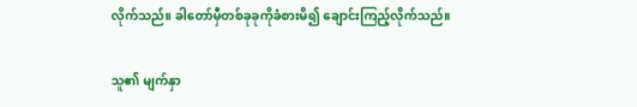လိုက်သည်။ ခါတော်မှီတစ်ခုခုကိုခံစားမိ၍ ချောင်းကြည့်လိုက်သည်။

သူ၏ မျက်နှာ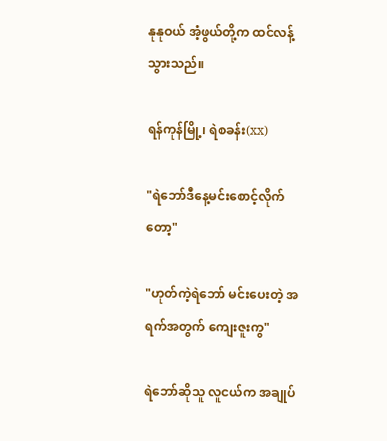နုနုဝယ် အံ့ဖွယ်တို့က ထင်လန့်သွားသည်။

ရန်ကုန်မြို့၊ ရဲစခန်း(xx)

"ရဲဘော်ဒီနေ့မင်းစောင့်လိုက်တော့"

"ဟုတ်ကဲ့ရဲဘော် မင်းပေးတဲ့ အရက်အတွက် ကျေးဇူးကွ"

ရဲဘော်ဆိုသူ လူငယ်က အချုပ်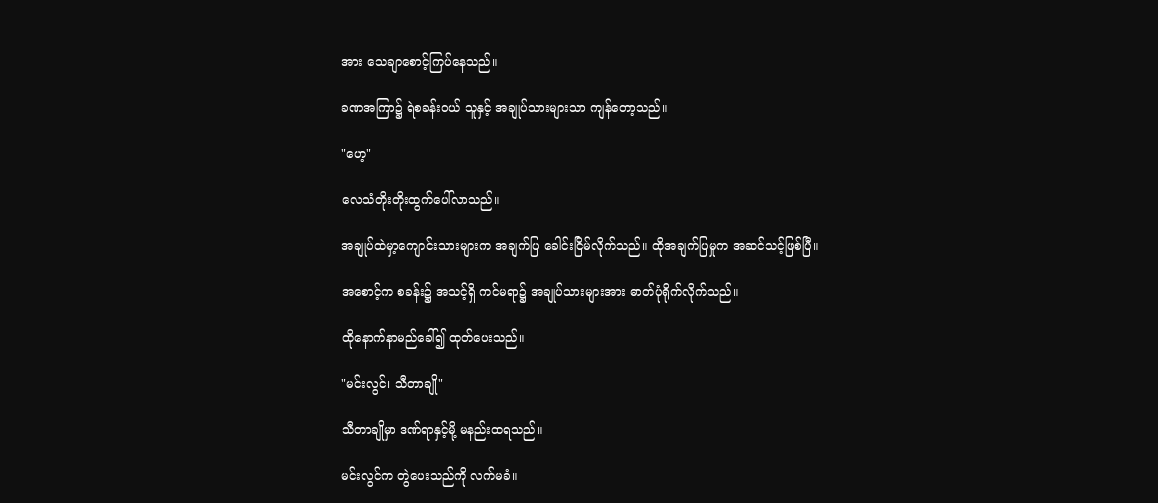အား သေချာစောင့်ကြပ်နေသည်။

ခဏအကြာ၌ ရဲစခန်းဝယ် သူနှင့် အချုပ်သားများသာ ကျန်တော့သည်။

"ဟေ့"

လေသံတိုးတိုးထွက်ပေါ်လာသည်။

အချုပ်ထဲမှာ့ကျောင်းသားများက အချက်ပြ ခေါင်းငြိမ်လိုက်သည်။ ထိုအချက်ပြမှုက အဆင်သင့်ဖြစ်ပြီ။

အစောင့်က စခန်း၌ အသင့်ရှိ ကင်မရာ၌ အချုပ်သားများအား ဓာတ်ပုံရိုက်လိုက်သည်။

ထိုနောက်နာမည်ခေါ်၍ ထုတ်ပေးသည်။

"မင်းလွင်၊ သီတာချို"

သီတာချိုမှာ ဒဏ်ရာနှင့်မို့ မနည်းထရသည်။

မင်းလွင်က တွဲပေးသည်ကို လက်မခံ။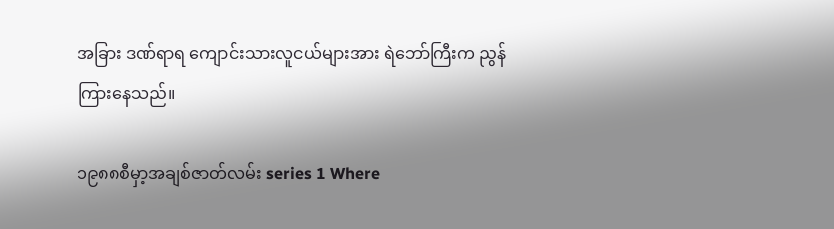အခြား ဒဏ်ရာရ ကျောင်းသားလူငယ်များအား ရဲဘော်ကြီးက ညွန်ကြားနေသည်။

၁၉၈၈စီမှာ့အချစ်ဇာတ်လမ်း series 1 Where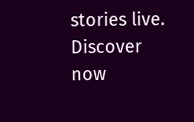stories live. Discover now